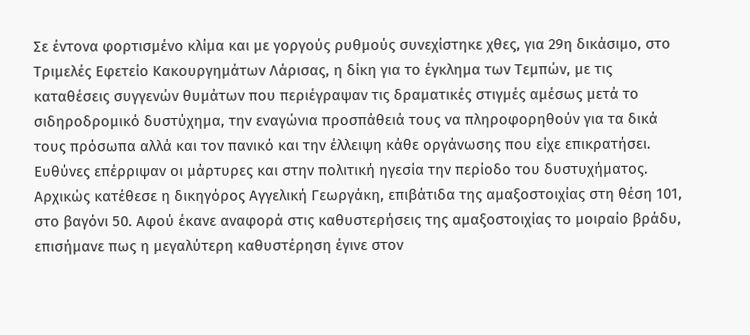Σε έντονα φορτισμένο κλίμα και με γοργούς ρυθμούς συνεχίστηκε χθες, για 29η δικάσιμο, στο Τριμελές Εφετείο Κακουργημάτων Λάρισας, η δίκη για το έγκλημα των Τεμπών, με τις καταθέσεις συγγενών θυμάτων που περιέγραψαν τις δραματικές στιγμές αμέσως μετά το σιδηροδρομικό δυστύχημα, την εναγώνια προσπάθειά τους να πληροφορηθούν για τα δικά τους πρόσωπα αλλά και τον πανικό και την έλλειψη κάθε οργάνωσης που είχε επικρατήσει. Ευθύνες επέρριψαν οι μάρτυρες και στην πολιτική ηγεσία την περίοδο του δυστυχήματος.
Αρχικώς κατέθεσε η δικηγόρος Αγγελική Γεωργάκη, επιβάτιδα της αμαξοστοιχίας στη θέση 101, στο βαγόνι 50. Αφού έκανε αναφορά στις καθυστερήσεις της αμαξοστοιχίας το μοιραίο βράδυ, επισήμανε πως η μεγαλύτερη καθυστέρηση έγινε στον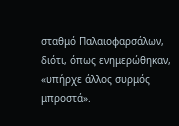σταθμό Παλαιοφαρσάλων, διότι, όπως ενημερώθηκαν, «υπήρχε άλλος συρμός μπροστά».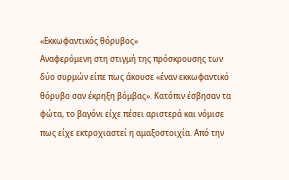«Εκκωφαντικός θόρυβος»
Αναφερόμενη στη στιγμή της πρόσκρουσης των δύο συρμών είπε πως άκουσε «έναν εκκωφαντικό θόρυβο σαν έκρηξη βόμβας». Κατόπιν έσβησαν τα φώτα, το βαγόνι είχε πέσει αριστερά και νόμισε πως είχε εκτροχιαστεί η αμαξοστοιχία. Από την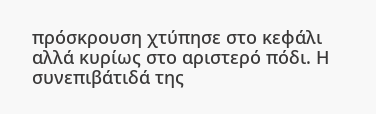πρόσκρουση χτύπησε στο κεφάλι αλλά κυρίως στο αριστερό πόδι. Η συνεπιβάτιδά της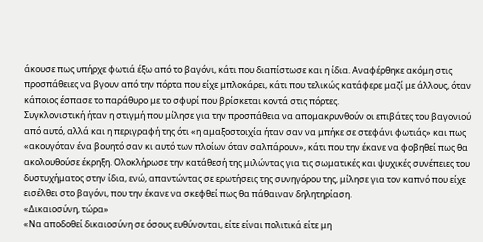άκουσε πως υπήρχε φωτιά έξω από το βαγόνι, κάτι που διαπίστωσε και η ίδια. Αναφέρθηκε ακόμη στις προσπάθειες να βγουν από την πόρτα που είχε μπλοκάρει, κάτι που τελικώς κατάφερε μαζί με άλλους, όταν κάποιος έσπασε το παράθυρο με το σφυρί που βρίσκεται κοντά στις πόρτες.
Συγκλονιστική ήταν η στιγμή που μίλησε για την προσπάθεια να απομακρυνθούν οι επιβάτες του βαγονιού από αυτό, αλλά και η περιγραφή της ότι «η αμαξοστοιχία ήταν σαν να μπήκε σε στεφάνι φωτιάς» και πως «ακουγόταν ένα βουητό σαν κι αυτό των πλοίων όταν σαλπάρουν», κάτι που την έκανε να φοβηθεί πως θα ακολουθούσε έκρηξη. Ολοκλήρωσε την κατάθεσή της μιλώντας για τις σωματικές και ψυχικές συνέπειες του δυστυχήματος στην ίδια, ενώ, απαντώντας σε ερωτήσεις της συνηγόρου της, μίλησε για τον καπνό που είχε εισέλθει στο βαγόνι, που την έκανε να σκεφθεί πως θα πάθαιναν δηλητηρίαση.
«Δικαιοσύνη, τώρα»
«Να αποδοθεί δικαιοσύνη σε όσους ευθύνονται, είτε είναι πολιτικά είτε μη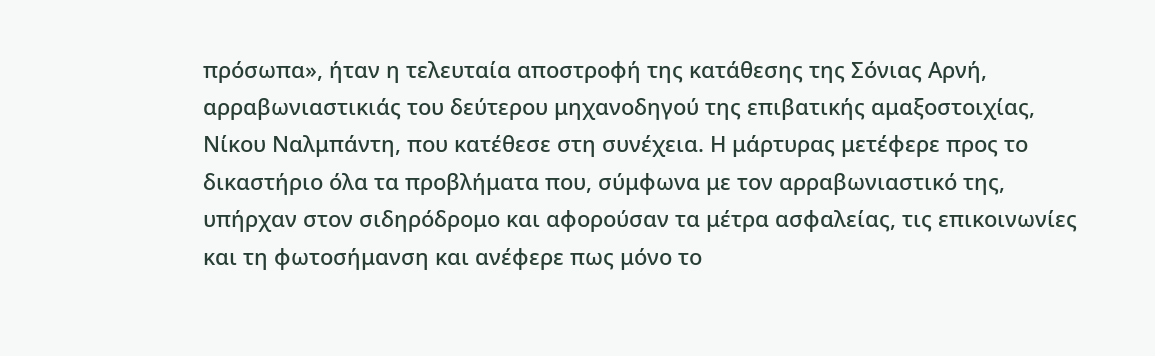πρόσωπα», ήταν η τελευταία αποστροφή της κατάθεσης της Σόνιας Αρνή, αρραβωνιαστικιάς του δεύτερου μηχανοδηγού της επιβατικής αμαξοστοιχίας, Νίκου Ναλμπάντη, που κατέθεσε στη συνέχεια. Η μάρτυρας μετέφερε προς το δικαστήριο όλα τα προβλήματα που, σύμφωνα με τον αρραβωνιαστικό της, υπήρχαν στον σιδηρόδρομο και αφορούσαν τα μέτρα ασφαλείας, τις επικοινωνίες και τη φωτοσήμανση και ανέφερε πως μόνο το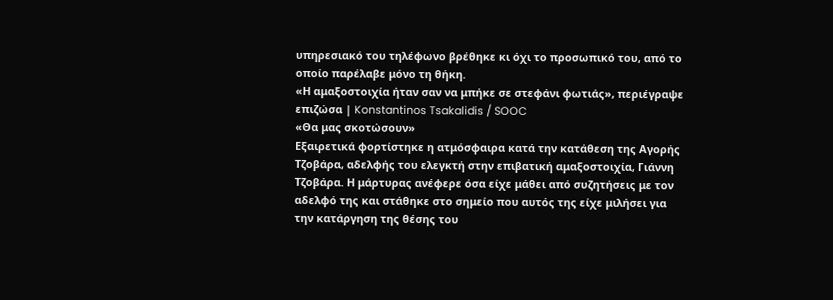υπηρεσιακό του τηλέφωνο βρέθηκε κι όχι το προσωπικό του, από το οποίο παρέλαβε μόνο τη θήκη.
«Η αμαξοστοιχία ήταν σαν να μπήκε σε στεφάνι φωτιάς», περιέγραψε επιζώσα | Konstantinos Tsakalidis / SOOC
«Θα μας σκοτώσουν»
Εξαιρετικά φορτίστηκε η ατμόσφαιρα κατά την κατάθεση της Αγορής Τζοβάρα, αδελφής του ελεγκτή στην επιβατική αμαξοστοιχία, Γιάννη Τζοβάρα. Η μάρτυρας ανέφερε όσα είχε μάθει από συζητήσεις με τον αδελφό της και στάθηκε στο σημείο που αυτός της είχε μιλήσει για την κατάργηση της θέσης του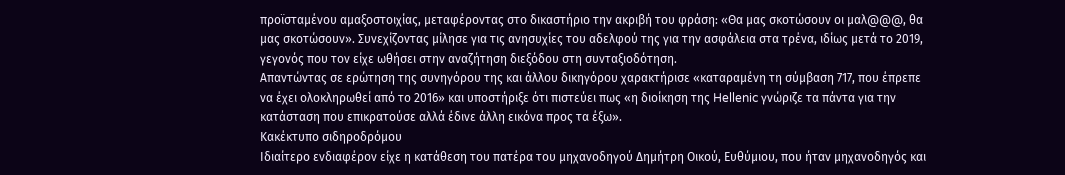προϊσταμένου αμαξοστοιχίας, μεταφέροντας στο δικαστήριο την ακριβή του φράση: «Θα μας σκοτώσουν οι μαλ@@@, θα μας σκοτώσουν». Συνεχίζοντας μίλησε για τις ανησυχίες του αδελφού της για την ασφάλεια στα τρένα, ιδίως μετά το 2019, γεγονός που τον είχε ωθήσει στην αναζήτηση διεξόδου στη συνταξιοδότηση.
Απαντώντας σε ερώτηση της συνηγόρου της και άλλου δικηγόρου χαρακτήρισε «καταραμένη τη σύμβαση 717, που έπρεπε να έχει ολοκληρωθεί από το 2016» και υποστήριξε ότι πιστεύει πως «η διοίκηση της Hellenic γνώριζε τα πάντα για την κατάσταση που επικρατούσε αλλά έδινε άλλη εικόνα προς τα έξω».
Κακέκτυπο σιδηροδρόμου
Ιδιαίτερο ενδιαφέρον είχε η κατάθεση του πατέρα του μηχανοδηγού Δημήτρη Οικού, Ευθύμιου, που ήταν μηχανοδηγός και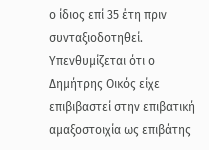ο ίδιος επί 35 έτη πριν συνταξιοδοτηθεί. Υπενθυμίζεται ότι ο Δημήτρης Οικός είχε επιβιβαστεί στην επιβατική αμαξοστοιχία ως επιβάτης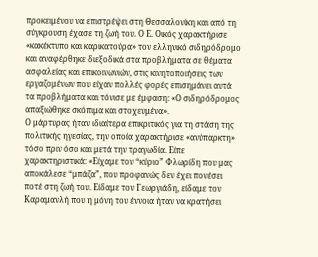προκειμένου να επιστρέψει στη Θεσσαλονίκη και από τη σύγκρουση έχασε τη ζωή του. Ο Ε. Οικός χαρακτήρισε «κακέκτυπο και καρικατούρα» τον ελληνικό σιδηρόδρομο και αναφέρθηκε διεξοδικά στα προβλήματα σε θέματα ασφαλείας και επικοινωνιών, στις κινητοποιήσεις των εργαζομένων που είχαν πολλές φορές επισημάνει αυτά τα προβλήματα και τόνισε με έμφαση: «Ο σιδηρόδρομος απαξιώθηκε σκόπιμα και στοχευμένα».
Ο μάρτυρας ήταν ιδιαίτερα επικριτικός για τη στάση της πολιτικής ηγεσίας, την οποία χαρακτήρισε «ανύπαρκτη» τόσο πριν όσο και μετά την τραγωδία. Είπε χαρακτηριστικά: «Είχαμε τον “κύριο” Φλωρίδη που μας αποκάλεσε “μπάζα”, που προφανώς δεν έχει πονέσει ποτέ στη ζωή του. Είδαμε τον Γεωργιάδη, είδαμε τον Καραμανλή που η μόνη του έννοια ήταν να κρατήσει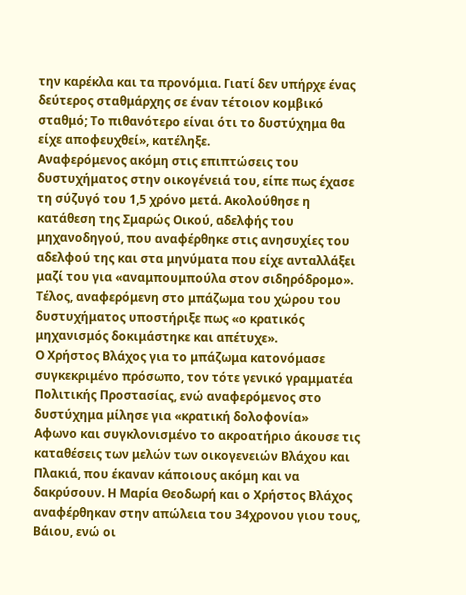την καρέκλα και τα προνόμια. Γιατί δεν υπήρχε ένας δεύτερος σταθμάρχης σε έναν τέτοιον κομβικό σταθμό; Το πιθανότερο είναι ότι το δυστύχημα θα είχε αποφευχθεί», κατέληξε.
Αναφερόμενος ακόμη στις επιπτώσεις του δυστυχήματος στην οικογένειά του, είπε πως έχασε τη σύζυγό του 1,5 χρόνο μετά. Ακολούθησε η κατάθεση της Σμαρώς Οικού, αδελφής του μηχανοδηγού, που αναφέρθηκε στις ανησυχίες του αδελφού της και στα μηνύματα που είχε ανταλλάξει μαζί του για «αναμπουμπούλα στον σιδηρόδρομο». Τέλος, αναφερόμενη στο μπάζωμα του χώρου του δυστυχήματος υποστήριξε πως «ο κρατικός μηχανισμός δοκιμάστηκε και απέτυχε».
Ο Χρήστος Βλάχος για το μπάζωμα κατονόμασε συγκεκριμένο πρόσωπο, τον τότε γενικό γραμματέα Πολιτικής Προστασίας, ενώ αναφερόμενος στο δυστύχημα μίλησε για «κρατική δολοφονία»
Αφωνο και συγκλονισμένο το ακροατήριο άκουσε τις καταθέσεις των μελών των οικογενειών Βλάχου και Πλακιά, που έκαναν κάποιους ακόμη και να δακρύσουν. Η Μαρία Θεοδωρή και ο Χρήστος Βλάχος αναφέρθηκαν στην απώλεια του 34χρονου γιου τους, Βάιου, ενώ οι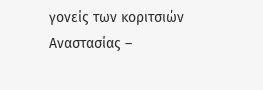γονείς των κοριτσιών Αναστασίας –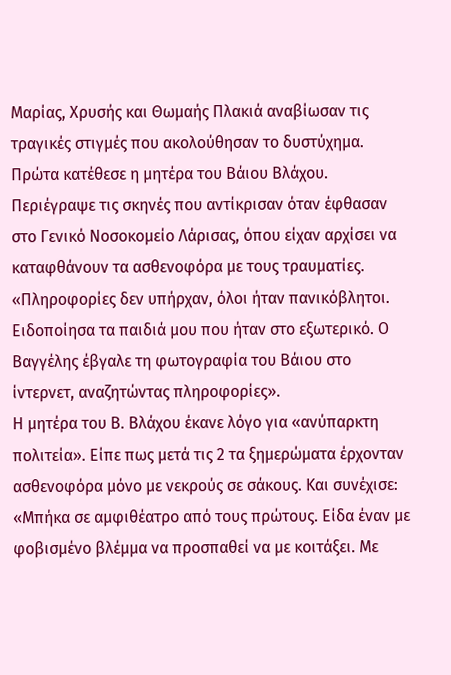Μαρίας, Χρυσής και Θωμαής Πλακιά αναβίωσαν τις τραγικές στιγμές που ακολούθησαν το δυστύχημα. Πρώτα κατέθεσε η μητέρα του Βάιου Βλάχου. Περιέγραψε τις σκηνές που αντίκρισαν όταν έφθασαν στο Γενικό Νοσοκομείο Λάρισας, όπου είχαν αρχίσει να καταφθάνουν τα ασθενοφόρα με τους τραυματίες. «Πληροφορίες δεν υπήρχαν, όλοι ήταν πανικόβλητοι. Ειδοποίησα τα παιδιά μου που ήταν στο εξωτερικό. Ο Βαγγέλης έβγαλε τη φωτογραφία του Βάιου στο ίντερνετ, αναζητώντας πληροφορίες».
Η μητέρα του Β. Βλάχου έκανε λόγο για «ανύπαρκτη πολιτεία». Είπε πως μετά τις 2 τα ξημερώματα έρχονταν ασθενοφόρα μόνο με νεκρούς σε σάκους. Και συνέχισε: «Μπήκα σε αμφιθέατρο από τους πρώτους. Είδα έναν με φοβισμένο βλέμμα να προσπαθεί να με κοιτάξει. Με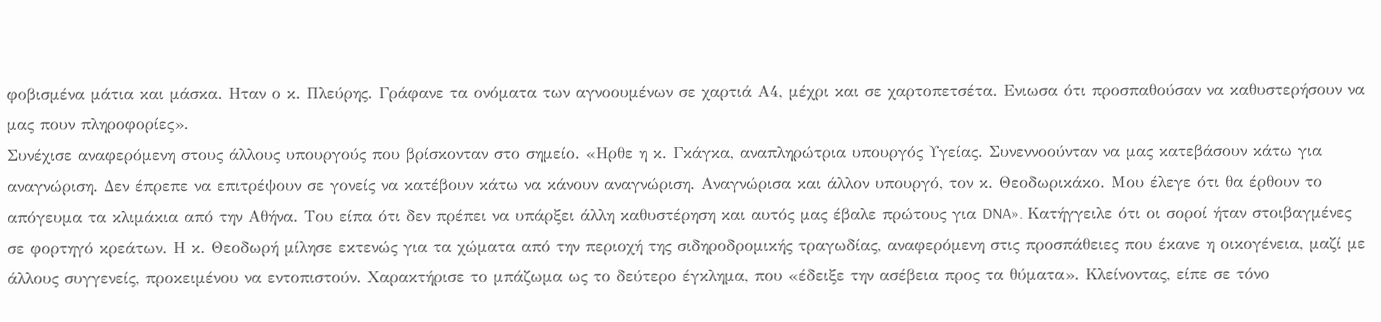φοβισμένα μάτια και μάσκα. Ηταν ο κ. Πλεύρης. Γράφανε τα ονόματα των αγνοουμένων σε χαρτιά Α4, μέχρι και σε χαρτοπετσέτα. Ενιωσα ότι προσπαθούσαν να καθυστερήσουν να μας πουν πληροφορίες».
Συνέχισε αναφερόμενη στους άλλους υπουργούς που βρίσκονταν στο σημείο. «Ηρθε η κ. Γκάγκα, αναπληρώτρια υπουργός Υγείας. Συνεννοούνταν να μας κατεβάσουν κάτω για αναγνώριση. Δεν έπρεπε να επιτρέψουν σε γονείς να κατέβουν κάτω να κάνουν αναγνώριση. Αναγνώρισα και άλλον υπουργό, τον κ. Θεοδωρικάκο. Μου έλεγε ότι θα έρθουν το απόγευμα τα κλιμάκια από την Αθήνα. Του είπα ότι δεν πρέπει να υπάρξει άλλη καθυστέρηση και αυτός μας έβαλε πρώτους για DNA». Κατήγγειλε ότι οι σοροί ήταν στοιβαγμένες σε φορτηγό κρεάτων. Η κ. Θεοδωρή μίλησε εκτενώς για τα χώματα από την περιοχή της σιδηροδρομικής τραγωδίας, αναφερόμενη στις προσπάθειες που έκανε η οικογένεια, μαζί με άλλους συγγενείς, προκειμένου να εντοπιστούν. Χαρακτήρισε το μπάζωμα ως το δεύτερο έγκλημα, που «έδειξε την ασέβεια προς τα θύματα». Κλείνοντας, είπε σε τόνο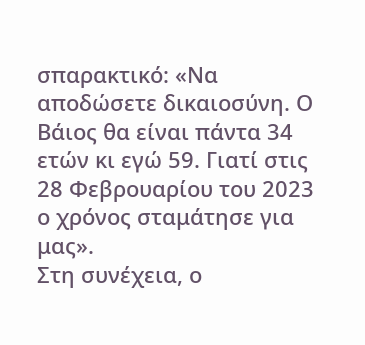σπαρακτικό: «Να αποδώσετε δικαιοσύνη. Ο Βάιος θα είναι πάντα 34 ετών κι εγώ 59. Γιατί στις 28 Φεβρουαρίου του 2023 ο χρόνος σταμάτησε για μας».
Στη συνέχεια, ο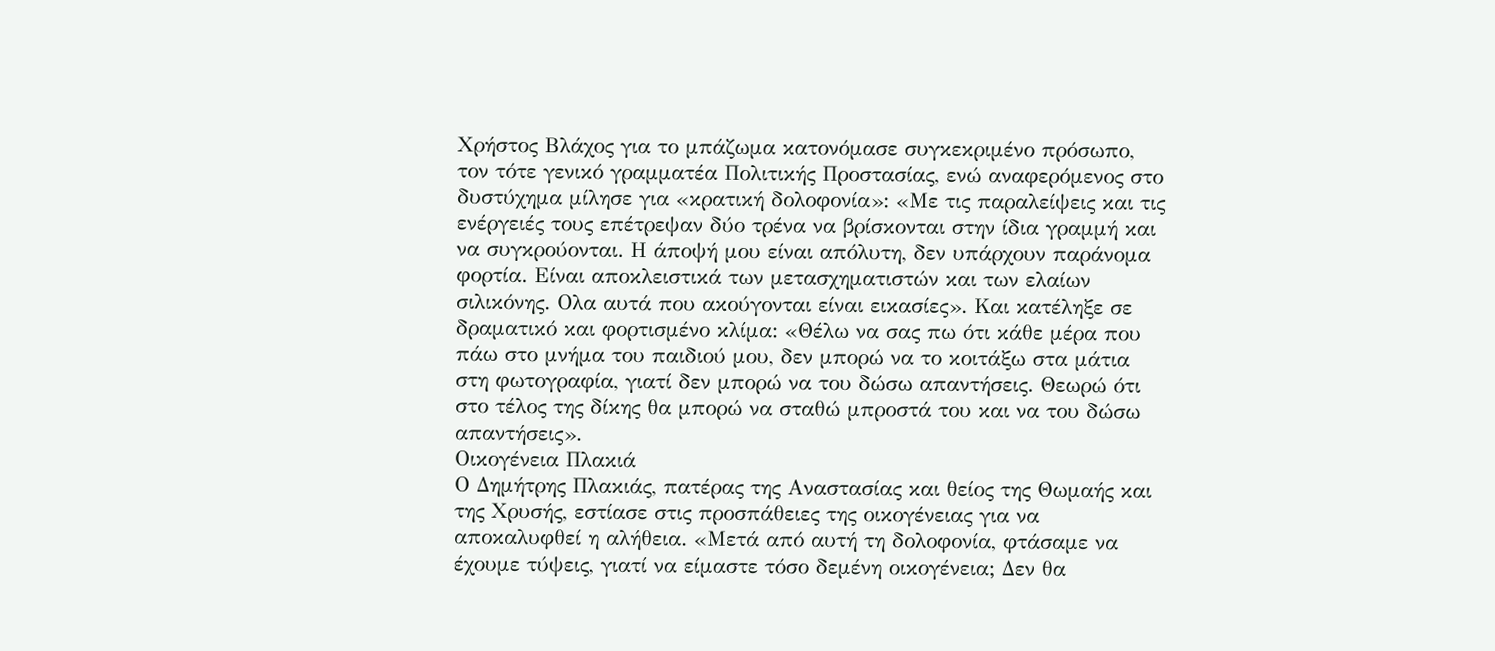Χρήστος Βλάχος για το μπάζωμα κατονόμασε συγκεκριμένο πρόσωπο, τον τότε γενικό γραμματέα Πολιτικής Προστασίας, ενώ αναφερόμενος στο δυστύχημα μίλησε για «κρατική δολοφονία»: «Με τις παραλείψεις και τις ενέργειές τους επέτρεψαν δύο τρένα να βρίσκονται στην ίδια γραμμή και να συγκρούονται. Η άποψή μου είναι απόλυτη, δεν υπάρχουν παράνομα φορτία. Είναι αποκλειστικά των μετασχηματιστών και των ελαίων σιλικόνης. Ολα αυτά που ακούγονται είναι εικασίες». Και κατέληξε σε δραματικό και φορτισμένο κλίμα: «Θέλω να σας πω ότι κάθε μέρα που πάω στο μνήμα του παιδιού μου, δεν μπορώ να το κοιτάξω στα μάτια στη φωτογραφία, γιατί δεν μπορώ να του δώσω απαντήσεις. Θεωρώ ότι στο τέλος της δίκης θα μπορώ να σταθώ μπροστά του και να του δώσω απαντήσεις».
Οικογένεια Πλακιά
Ο Δημήτρης Πλακιάς, πατέρας της Αναστασίας και θείος της Θωμαής και της Χρυσής, εστίασε στις προσπάθειες της οικογένειας για να αποκαλυφθεί η αλήθεια. «Μετά από αυτή τη δολοφονία, φτάσαμε να έχουμε τύψεις, γιατί να είμαστε τόσο δεμένη οικογένεια; Δεν θα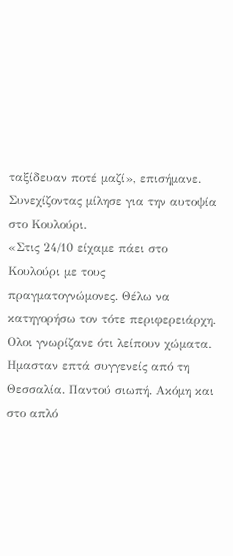ταξίδευαν ποτέ μαζί», επισήμανε. Συνεχίζοντας μίλησε για την αυτοψία στο Κουλούρι.
«Στις 24/10 είχαμε πάει στο Κουλούρι με τους πραγματογνώμονες. Θέλω να κατηγορήσω τον τότε περιφερειάρχη. Ολοι γνωρίζανε ότι λείπουν χώματα. Ημασταν επτά συγγενείς από τη Θεσσαλία. Παντού σιωπή. Ακόμη και στο απλό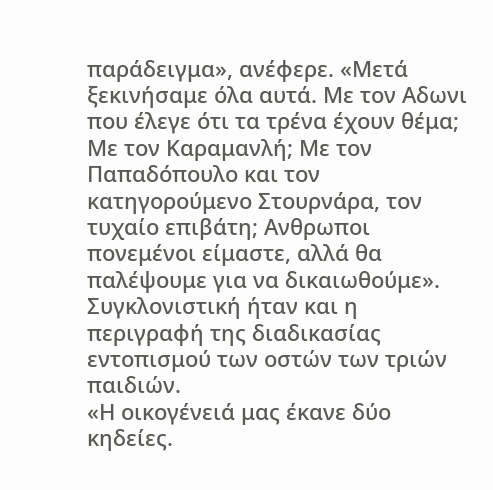παράδειγμα», ανέφερε. «Μετά ξεκινήσαμε όλα αυτά. Με τον Αδωνι που έλεγε ότι τα τρένα έχουν θέμα; Με τον Καραμανλή; Με τον Παπαδόπουλο και τον κατηγορούμενο Στουρνάρα, τον τυχαίο επιβάτη; Ανθρωποι πονεμένοι είμαστε, αλλά θα παλέψουμε για να δικαιωθούμε».
Συγκλονιστική ήταν και η περιγραφή της διαδικασίας εντοπισμού των οστών των τριών παιδιών.
«Η οικογένειά μας έκανε δύο κηδείες.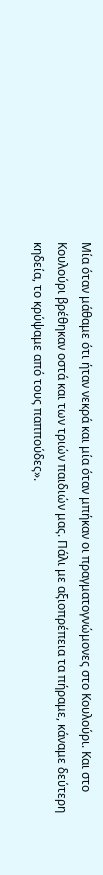Μία όταν μάθαμε ότι ήταν νεκρά και μία όταν μπήκαν οι πραγματογνώμονες στο Κουλούρι. Και στο Κουλούρι βρέθηκαν οστά και των τριών παιδιών μας. Πάλι με αξιοπρέπεια τα πήραμε, κάναμε δεύτερη κηδεία, το κρύψαμε από τους παππούδες».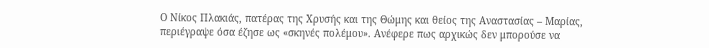Ο Νίκος Πλακιάς, πατέρας της Χρυσής και της Θώμης και θείος της Αναστασίας – Μαρίας, περιέγραψε όσα έζησε ως «σκηνές πολέμου». Ανέφερε πως αρχικώς δεν μπορούσε να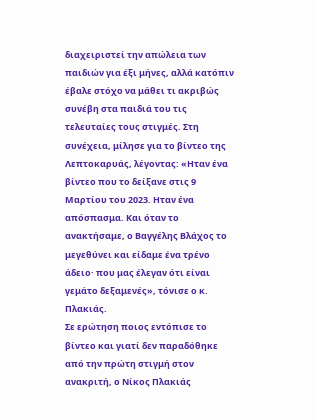διαχειριστεί την απώλεια των παιδιών για έξι μήνες, αλλά κατόπιν έβαλε στόχο να μάθει τι ακριβώς συνέβη στα παιδιά του τις τελευταίες τους στιγμές. Στη συνέχεια, μίλησε για το βίντεο της Λεπτοκαρυάς, λέγοντας: «Ηταν ένα βίντεο που το δείξανε στις 9 Μαρτίου του 2023. Ηταν ένα απόσπασμα. Και όταν το ανακτήσαμε, ο Βαγγέλης Βλάχος το μεγεθύνει και είδαμε ένα τρένο άδειο· που μας έλεγαν ότι είναι γεμάτο δεξαμενές», τόνισε ο κ. Πλακιάς.
Σε ερώτηση ποιος εντόπισε το βίντεο και γιατί δεν παραδόθηκε από την πρώτη στιγμή στον ανακριτή, ο Νίκος Πλακιάς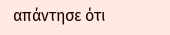απάντησε ότι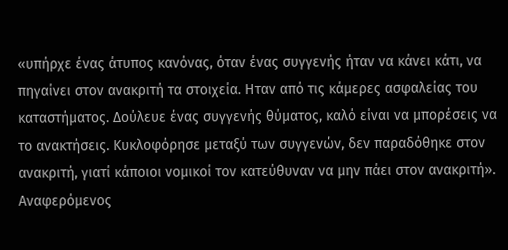«υπήρχε ένας άτυπος κανόνας, όταν ένας συγγενής ήταν να κάνει κάτι, να πηγαίνει στον ανακριτή τα στοιχεία. Ηταν από τις κάμερες ασφαλείας του καταστήματος. Δούλευε ένας συγγενής θύματος, καλό είναι να μπορέσεις να το ανακτήσεις. Κυκλοφόρησε μεταξύ των συγγενών, δεν παραδόθηκε στον ανακριτή, γιατί κάποιοι νομικοί τον κατεύθυναν να μην πάει στον ανακριτή».
Αναφερόμενος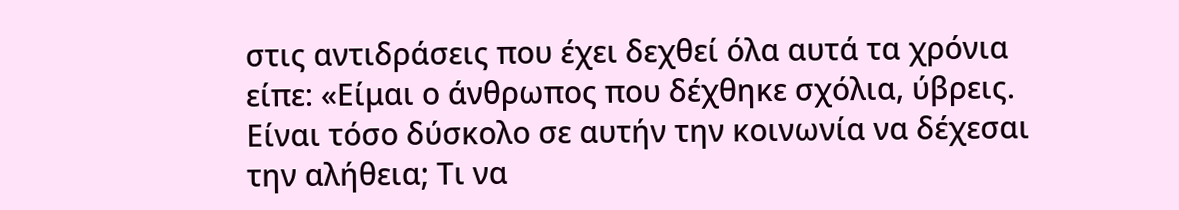στις αντιδράσεις που έχει δεχθεί όλα αυτά τα χρόνια είπε: «Είμαι ο άνθρωπος που δέχθηκε σχόλια, ύβρεις. Είναι τόσο δύσκολο σε αυτήν την κοινωνία να δέχεσαι την αλήθεια; Τι να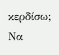κερδίσω; Να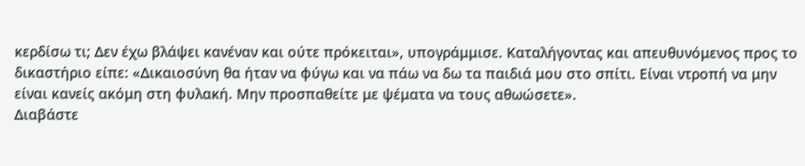κερδίσω τι; Δεν έχω βλάψει κανέναν και ούτε πρόκειται», υπογράμμισε. Καταλήγοντας και απευθυνόμενος προς το δικαστήριο είπε: «Δικαιοσύνη θα ήταν να φύγω και να πάω να δω τα παιδιά μου στο σπίτι. Είναι ντροπή να μην είναι κανείς ακόμη στη φυλακή. Μην προσπαθείτε με ψέματα να τους αθωώσετε».
Διαβάστε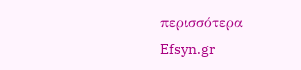περισσότερα
Efsyn.gr